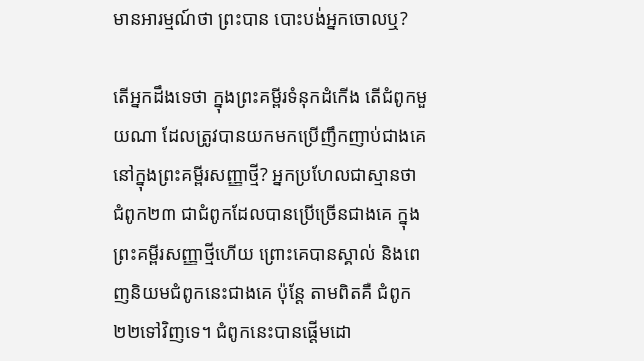មានអារម្មណ៍ថា ព្រះបាន បោះបង់អ្នកចោលឬ?

តើអ្នកដឹងទេថា ក្នុងព្រះគម្ពីរទំនុកដំកើង តើជំពូកមួយណា ដែលត្រូវបានយកមកប្រើញឹកញាប់ជាងគេ នៅក្នុងព្រះគម្ពីរសញ្ញាថ្មី? អ្នកប្រហែលជាស្មានថា ជំពូក២៣ ជាជំពូកដែលបានប្រើច្រើនជាងគេ ក្នុងព្រះគម្ពីរសញ្ញាថ្មីហើយ ព្រោះគេបានស្គាល់ និងពេញនិយមជំពូកនេះជាងគេ ប៉ុន្តែ តាមពិតគឺ ជំពូក២២ទៅវិញទេ។ ជំពូកនេះបានផ្តើមដោ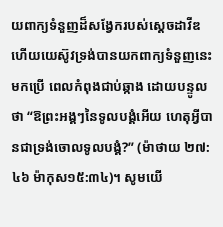យពាក្យទំនួញដ៏សង្វែករបស់ស្តេចដាវីឌ ហើយយេស៊ូវទ្រង់បានយកពាក្យទំនួញនេះមកប្រើ ពេលកំពុងជាប់ឆ្កាង ដោយបន្ទូលថា “ឱព្រះអង្គៗនៃទូលបង្គំអើយ ហេតុអ្វីបានជាទ្រង់ចោលទូលបង្គំ?” (ម៉ាថាយ ២៧:៤៦ ម៉ាកុស១៥:៣៤)។ សូមយើ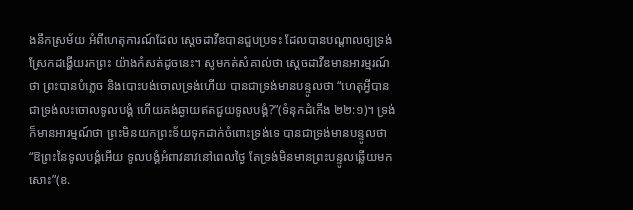ងនឹកស្រម័យ អំពីហេតុការណ៍ដែល ស្តេចដាវីឌបានជួបប្រទះ ដែលបានបណ្តាលឲ្យទ្រង់ស្រែកដង្ហើយរកព្រះ យ៉ាងកំសត់ដូចនេះ។ សូមកត់សំគាល់ថា ស្តេចដាវីឌមានអារម្មរណ៍ថា ព្រះបានបំភ្លេច និងបោះបង់ចោលទ្រង់ហើយ បានជាទ្រង់មានបន្ទូលថា “ហេតុអ្វីបានជាទ្រង់លះចោលទូលបង្គំ ហើយគង់ឆ្ងាយឥតជួយទូលបង្គំ?”(ទំនុកដំកើង ២២:១)។ ទ្រង់ក៏មានអារម្មណ៍ថា ព្រះមិនយកព្រះទ័យទុកដាក់ចំពោះទ្រង់ទេ បានជាទ្រង់មានបន្ទូលថា “ឱព្រះនៃទូលបង្គំអើយ ទូលបង្គំអំពាវនាវនៅពេលថ្ងៃ តែទ្រង់មិនមានព្រះបន្ទូលឆ្លើយមកសោះ”(ខ.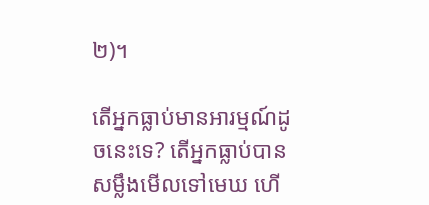២)។

តើអ្នកធ្លាប់មានអារម្មណ៍ដូចនេះទេ? តើអ្នកធ្លាប់បានសម្លឹងមើលទៅមេឃ ហើ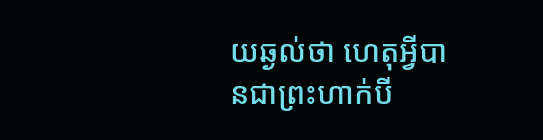យឆ្ងល់ថា ហេតុអ្វីបានជាព្រះហាក់បី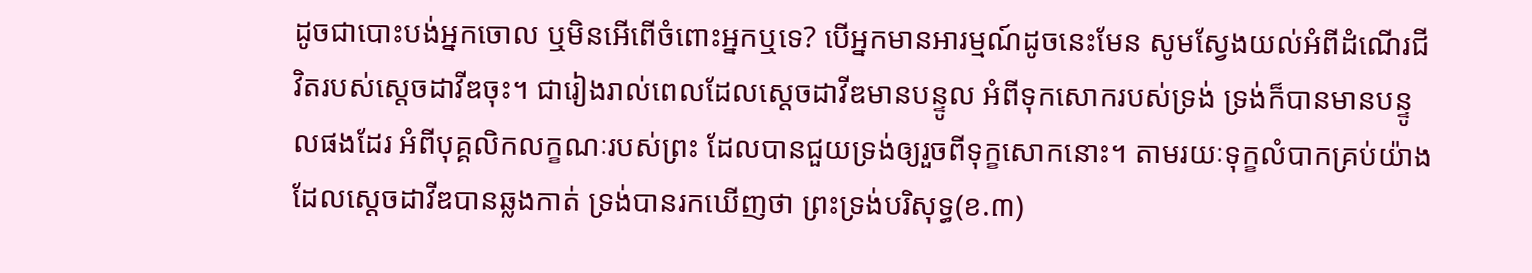ដូចជាបោះបង់អ្នកចោល ឬមិនអើពើចំពោះអ្នកឬទេ? បើអ្នកមានអារម្មណ៍ដូចនេះមែន សូមស្វែងយល់អំពីដំណើរជីវិតរបស់ស្តេចដាវីឌចុះ។ ជារៀងរាល់ពេលដែលស្តេចដាវីឌមានបន្ទូល អំពីទុកសោករបស់ទ្រង់ ទ្រង់ក៏បានមានបន្ទូលផងដែរ អំពីបុគ្គលិកលក្ខណៈរបស់ព្រះ ដែលបានជួយទ្រង់ឲ្យរួចពីទុក្ខសោកនោះ។ តាមរយៈទុក្ខលំបាកគ្រប់យ៉ាងដែលស្តេចដាវីឌបានឆ្លងកាត់ ទ្រង់បានរកឃើញថា ព្រះទ្រង់បរិសុទ្ធ(ខ.៣)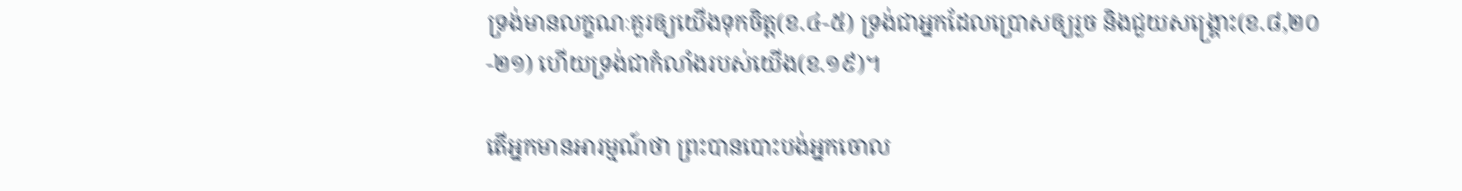ទ្រង់មានលក្ខណៈគួរឲ្យយើងទុកចិត្ត(ខ.៤-៥) ទ្រង់ជាអ្នកដែលប្រោសឲ្យរួច និងជួយសង្រ្គោះ(ខ.៨,២០-២១) ហើយទ្រង់ជាកំលាំងរបស់យើង(ខ.១៩)។

តើអ្នកមានអារម្មណ៍ថា ព្រះបានបោះបង់អ្នកចោល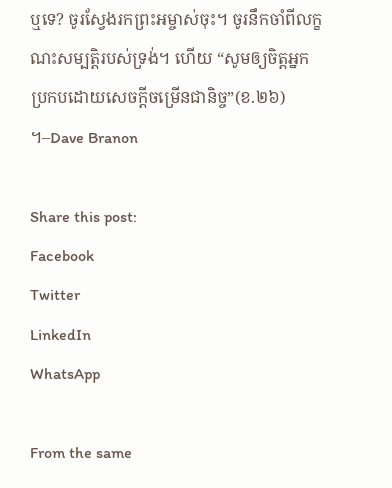ឬទេ? ចូរស្វែងរកព្រះអម្ចាស់ចុះ។ ចូរនឹកចាំពីលក្ខណះសម្បត្តិរបស់ទ្រង់។ ហើយ “សូមឲ្យចិត្តអ្នកប្រកបដោយសេចក្តីចម្រើនជានិច្ច”(ខ.២៦) ។–Dave Branon

Share this post:
Facebook
Twitter
LinkedIn
WhatsApp

From the same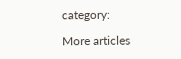category:

More articles